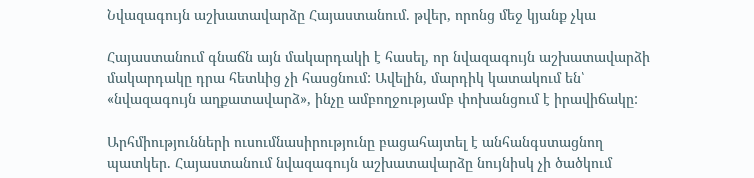Նվազագույն աշխատավարձը Հայաստանում. թվեր, որոնց մեջ կյանք չկա

Հայաստանում գնաճն այն մակարդակի է հասել, որ նվազագույն աշխատավարձի մակարդակը դրա հետևից չի հասցնում: Ավելին, մարդիկ կատակում են՝ «նվազագույն աղքատավարձ», ինչը ամբողջությամբ փոխանցում է իրավիճակը:

Արհմիությունների ուսումնասիրությունը բացահայտել է անհանգստացնող պատկեր. Հայաստանում նվազագույն աշխատավարձը նույնիսկ չի ծածկում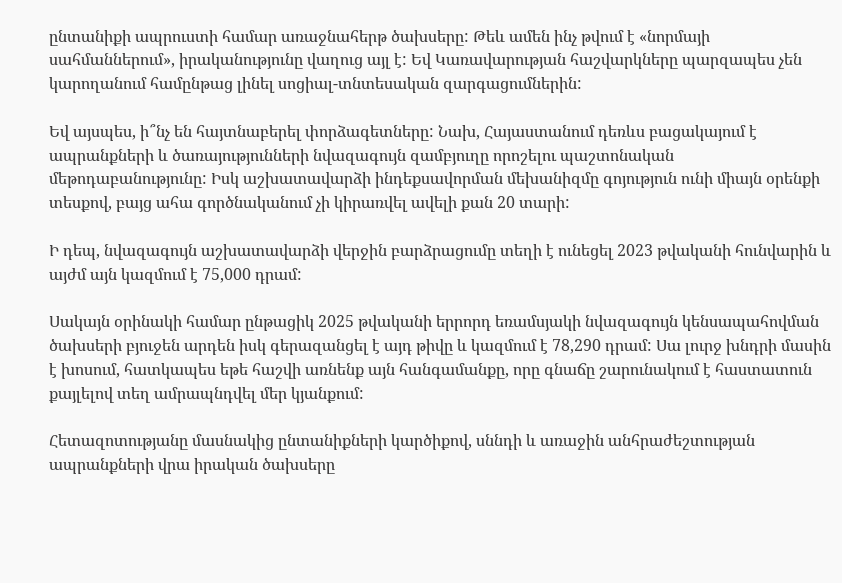ընտանիքի ապրուստի համար առաջնահերթ ծախսերը: Թեև ամեն ինչ թվում է «նորմայի սահմաններում», իրականությունը վաղուց այլ է: Եվ Կառավարության հաշվարկները պարզապես չեն կարողանում համընթաց լինել սոցիալ-տնտեսական զարգացումներին:

Եվ այսպես, ի՞նչ են հայտնաբերել փորձագետները: Նախ, Հայաստանում դեռևս բացակայում է ապրանքների և ծառայությունների նվազագույն զամբյուղը որոշելու պաշտոնական մեթոդաբանությունը: Իսկ աշխատավարձի ինդեքսավորման մեխանիզմը գոյություն ունի միայն օրենքի տեսքով, բայց ահա գործնականում չի կիրառվել ավելի քան 20 տարի:

Ի դեպ, նվազագույն աշխատավարձի վերջին բարձրացումը տեղի է ունեցել 2023 թվականի հունվարին և այժմ այն կազմում է 75,000 դրամ:

Սակայն օրինակի համար ընթացիկ 2025 թվականի երրորդ եռամսյակի նվազագույն կենսապահովման ծախսերի բյուջեն արդեն իսկ գերազանցել է այդ թիվը և կազմում է 78,290 դրամ: Սա լուրջ խնդրի մասին է խոսում, հատկապես եթե հաշվի առնենք այն հանգամանքը, որը գնաճը շարունակում է հաստատուն քայլելով տեղ ամրապնդվել մեր կյանքում:

Հետազոտությանը մասնակից ընտանիքների կարծիքով, սննդի և առաջին անհրաժեշտության ապրանքների վրա իրական ծախսերը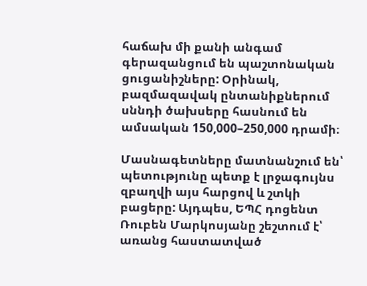հաճախ մի քանի անգամ գերազանցում են պաշտոնական ցուցանիշները: Օրինակ, բազմազավակ ընտանիքներում սննդի ծախսերը հասնում են ամսական 150,000–250,000 դրամի։

Մասնագետները մատնանշում են՝ պետությունը պետք է լրջագույնս զբաղվի այս հարցով և շտկի բացերը: Այդպես, ԵՊՀ դոցենտ Ռուբեն Մարկոսյանը շեշտում է՝ առանց հաստատված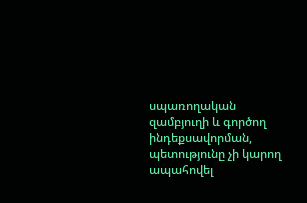սպառողական զամբյուղի և գործող ինդեքսավորման, պետությունը չի կարող ապահովել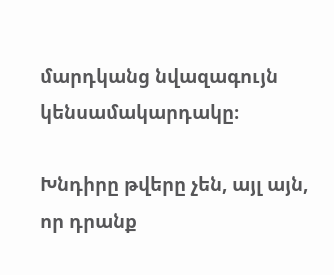մարդկանց նվազագույն կենսամակարդակը։

Խնդիրը թվերը չեն, այլ այն, որ դրանք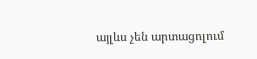այլևս չեն արտացոլում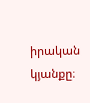իրական կյանքը։